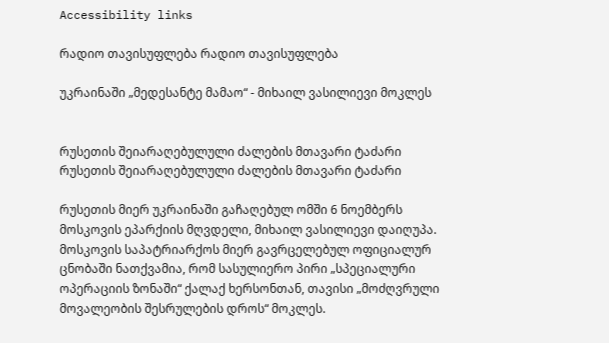Accessibility links

რადიო თავისუფლება რადიო თავისუფლება

უკრაინაში „მედესანტე მამაო“ - მიხაილ ვასილიევი მოკლეს


რუსეთის შეიარაღებულული ძალების მთავარი ტაძარი
რუსეთის შეიარაღებულული ძალების მთავარი ტაძარი

რუსეთის მიერ უკრაინაში გაჩაღებულ ომში 6 ნოემბერს მოსკოვის ეპარქიის მღვდელი, მიხაილ ვასილიევი დაიღუპა. მოსკოვის საპატრიარქოს მიერ გავრცელებულ ოფიციალურ ცნობაში ნათქვამია, რომ სასულიერო პირი „სპეციალური ოპერაციის ზონაში“ ქალაქ ხერსონთან, თავისი „მოძღვრული მოვალეობის შესრულების დროს“ მოკლეს.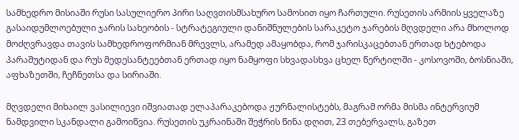სამხედრო მისიაში რუსი სასულიერო პირი საღვთისმსახურო სამოსით იყო ჩართული. რუსეთის არმიის ყველაზე გასაიდუმლოებული ჯარის სახეობის - სტრატეგიული დანიშნულების სარაკეტო ჯარების მღვდელი არა მხოლოდ მოძღვრავდა თავის სამხედროფორმიან მრევლს, არამედ ამაყობდა, რომ ჯარისკაცებთან ერთად ხტებოდა პარაშუტიდან და რუს მედესანტეებთან ერთად იყო ნამყოფი სხვადასხვა ცხელ წერტილში - კოსოვოში, ბოსნიაში, აფხაზეთში, ჩეჩნეთსა და სირიაში.

მღვდელი მიხაილ ვასილიევი იშვიათად ელაპარაკებოდა ჟურნალისტებს, მაგრამ ორმა მისმა ინტერვიუმ ნამდვილი სკანდალი გამოიწვია. რუსეთის უკრაინაში შეჭრის წინა დღით, 23 თებერვალს, გაზეთ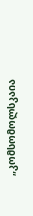„კომსომოლსკაია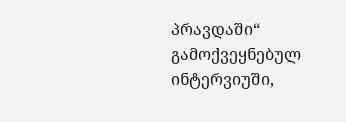პრავდაში“ გამოქვეყნებულ ინტერვიუში,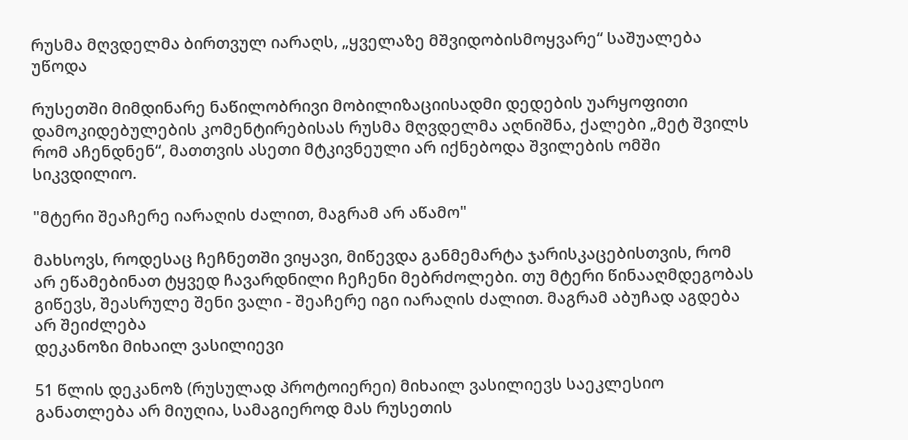რუსმა მღვდელმა ბირთვულ იარაღს, „ყველაზე მშვიდობისმოყვარე“ საშუალება უწოდა

რუსეთში მიმდინარე ნაწილობრივი მობილიზაციისადმი დედების უარყოფითი დამოკიდებულების კომენტირებისას რუსმა მღვდელმა აღნიშნა, ქალები „მეტ შვილს რომ აჩენდნენ“, მათთვის ასეთი მტკივნეული არ იქნებოდა შვილების ომში სიკვდილიო.

"მტერი შეაჩერე იარაღის ძალით, მაგრამ არ აწამო"

მახსოვს, როდესაც ჩეჩნეთში ვიყავი, მიწევდა განმემარტა ჯარისკაცებისთვის, რომ არ ეწამებინათ ტყვედ ჩავარდნილი ჩეჩენი მებრძოლები. თუ მტერი წინააღმდეგობას გიწევს, შეასრულე შენი ვალი - შეაჩერე იგი იარაღის ძალით. მაგრამ აბუჩად აგდება არ შეიძლება
დეკანოზი მიხაილ ვასილიევი

51 წლის დეკანოზ (რუსულად პროტოიერეი) მიხაილ ვასილიევს საეკლესიო განათლება არ მიუღია, სამაგიეროდ მას რუსეთის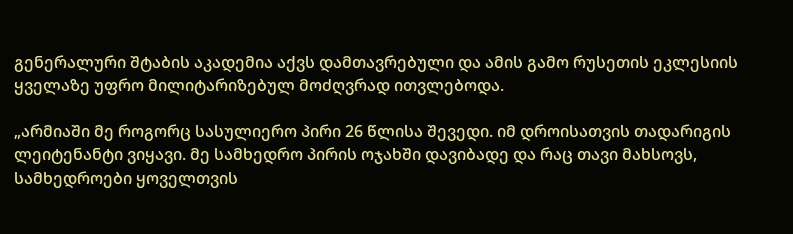გენერალური შტაბის აკადემია აქვს დამთავრებული და ამის გამო რუსეთის ეკლესიის ყველაზე უფრო მილიტარიზებულ მოძღვრად ითვლებოდა.

„არმიაში მე როგორც სასულიერო პირი 26 წლისა შევედი. იმ დროისათვის თადარიგის ლეიტენანტი ვიყავი. მე სამხედრო პირის ოჯახში დავიბადე და რაც თავი მახსოვს, სამხედროები ყოველთვის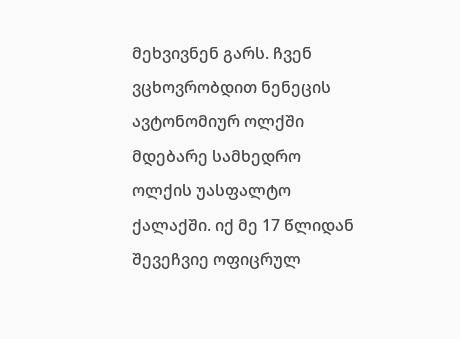მეხვივნენ გარს. ჩვენ ვცხოვრობდით ნენეცის ავტონომიურ ოლქში მდებარე სამხედრო ოლქის უასფალტო ქალაქში. იქ მე 17 წლიდან შევეჩვიე ოფიცრულ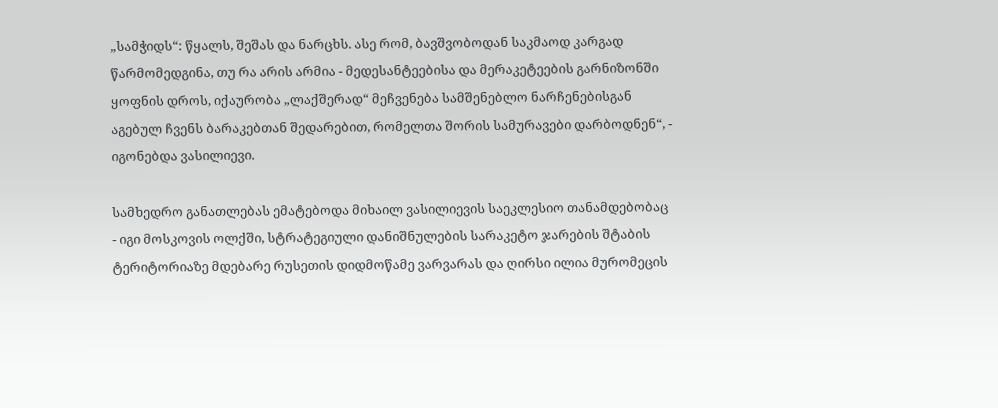„სამჭიდს“: წყალს, შეშას და ნარცხს. ასე რომ, ბავშვობოდან საკმაოდ კარგად წარმომედგინა, თუ რა არის არმია - მედესანტეებისა და მერაკეტეების გარნიზონში ყოფნის დროს, იქაურობა „ლაქშერად“ მეჩვენება სამშენებლო ნარჩენებისგან აგებულ ჩვენს ბარაკებთან შედარებით, რომელთა შორის სამურავები დარბოდნენ“, - იგონებდა ვასილიევი.

სამხედრო განათლებას ემატებოდა მიხაილ ვასილიევის საეკლესიო თანამდებობაც - იგი მოსკოვის ოლქში, სტრატეგიული დანიშნულების სარაკეტო ჯარების შტაბის ტერიტორიაზე მდებარე რუსეთის დიდმოწამე ვარვარას და ღირსი ილია მურომეცის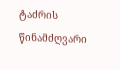ტაძრის წინამძღვარი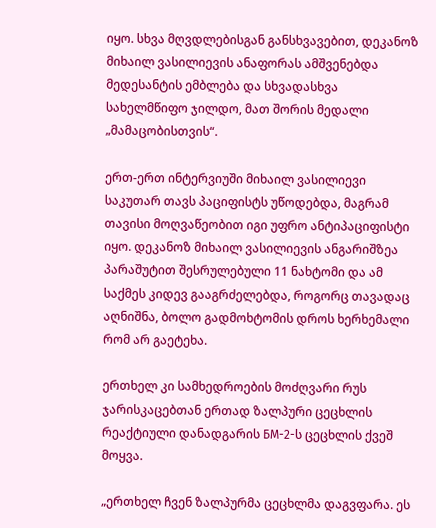იყო. სხვა მღვდლებისგან განსხვავებით, დეკანოზ მიხაილ ვასილიევის ანაფორას ამშვენებდა მედესანტის ემბლება და სხვადასხვა სახელმწიფო ჯილდო, მათ შორის მედალი „მამაცობისთვის“.

ერთ-ერთ ინტერვიუში მიხაილ ვასილიევი საკუთარ თავს პაციფისტს უწოდებდა, მაგრამ თავისი მოღვაწეობით იგი უფრო ანტიპაციფისტი იყო. დეკანოზ მიხაილ ვასილიევის ანგარიშზეა პარაშუტით შესრულებული 11 ნახტომი და ამ საქმეს კიდევ გააგრძელებდა, როგორც თავადაც აღნიშნა, ბოლო გადმოხტომის დროს ხერხემალი რომ არ გაეტეხა.

ერთხელ კი სამხედროების მოძღვარი რუს ჯარისკაცებთან ერთად ზალპური ცეცხლის რეაქტიული დანადგარის БМ-2-ს ცეცხლის ქვეშ მოყვა.

„ერთხელ ჩვენ ზალპურმა ცეცხლმა დაგვფარა. ეს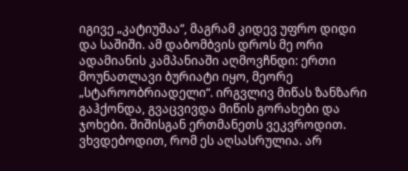იგივე „კატიუშაა“, მაგრამ კიდევ უფრო დიდი და საშიში. ამ დაბომბვის დროს მე ორი ადამიანის კამპანიაში აღმოვჩნდი: ერთი მოუნათლავი ბურიატი იყო, მეორე „სტაროობრიადელი“. ირგვლივ მიწას ზანზარი გაჰქონდა, გვაცვივდა მიწის გორახები და ჯოხები. შიშისგან ერთმანეთს ვეკვროდით. ვხვდებოდით, რომ ეს აღსასრულია. არ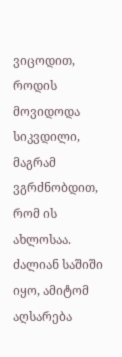ვიცოდით, როდის მოვიდოდა სიკვდილი, მაგრამ ვგრძნობდით, რომ ის ახლოსაა. ძალიან საშიში იყო, ამიტომ აღსარება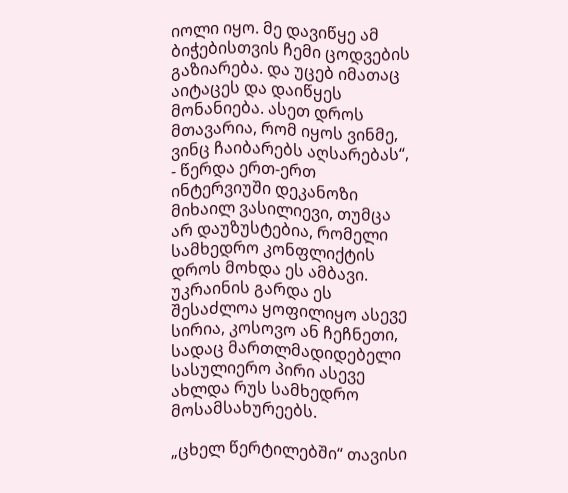იოლი იყო. მე დავიწყე ამ ბიჭებისთვის ჩემი ცოდვების გაზიარება. და უცებ იმათაც აიტაცეს და დაიწყეს მონანიება. ასეთ დროს მთავარია, რომ იყოს ვინმე, ვინც ჩაიბარებს აღსარებას“, - წერდა ერთ-ერთ ინტერვიუში დეკანოზი მიხაილ ვასილიევი, თუმცა არ დაუზუსტებია, რომელი სამხედრო კონფლიქტის დროს მოხდა ეს ამბავი. უკრაინის გარდა ეს შესაძლოა ყოფილიყო ასევე სირია, კოსოვო ან ჩეჩნეთი, სადაც მართლმადიდებელი სასულიერო პირი ასევე ახლდა რუს სამხედრო მოსამსახურეებს.

„ცხელ წერტილებში“ თავისი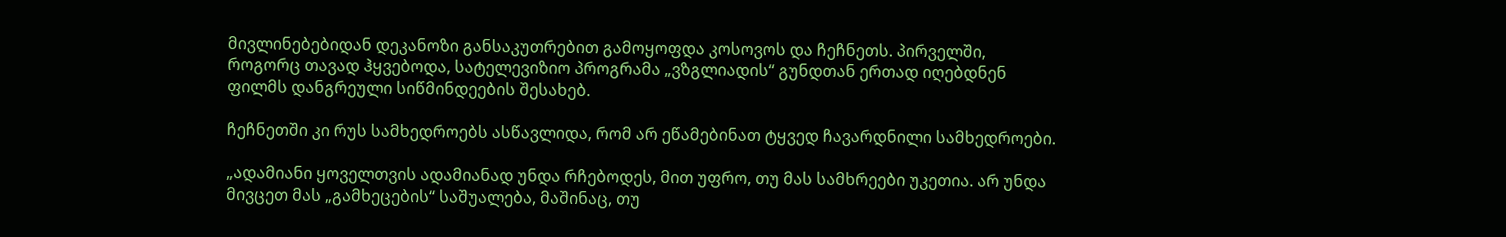მივლინებებიდან დეკანოზი განსაკუთრებით გამოყოფდა კოსოვოს და ჩეჩნეთს. პირველში, როგორც თავად ჰყვებოდა, სატელევიზიო პროგრამა „ვზგლიადის“ გუნდთან ერთად იღებდნენ ფილმს დანგრეული სიწმინდეების შესახებ.

ჩეჩნეთში კი რუს სამხედროებს ასწავლიდა, რომ არ ეწამებინათ ტყვედ ჩავარდნილი სამხედროები.

„ადამიანი ყოველთვის ადამიანად უნდა რჩებოდეს, მით უფრო, თუ მას სამხრეები უკეთია. არ უნდა მივცეთ მას „გამხეცების“ საშუალება, მაშინაც, თუ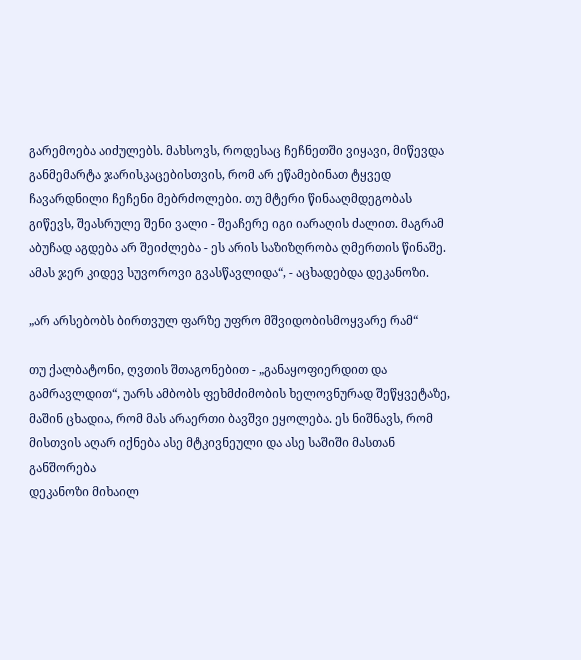გარემოება აიძულებს. მახსოვს, როდესაც ჩეჩნეთში ვიყავი, მიწევდა განმემარტა ჯარისკაცებისთვის, რომ არ ეწამებინათ ტყვედ ჩავარდნილი ჩეჩენი მებრძოლები. თუ მტერი წინააღმდეგობას გიწევს, შეასრულე შენი ვალი - შეაჩერე იგი იარაღის ძალით. მაგრამ აბუჩად აგდება არ შეიძლება - ეს არის საზიზღრობა ღმერთის წინაშე. ამას ჯერ კიდევ სუვოროვი გვასწავლიდა“, - აცხადებდა დეკანოზი.

„არ არსებობს ბირთვულ ფარზე უფრო მშვიდობისმოყვარე რამ“

თუ ქალბატონი, ღვთის შთაგონებით - „განაყოფიერდით და გამრავლდით“, უარს ამბობს ფეხმძიმობის ხელოვნურად შეწყვეტაზე, მაშინ ცხადია, რომ მას არაერთი ბავშვი ეყოლება. ეს ნიშნავს, რომ მისთვის აღარ იქნება ასე მტკივნეული და ასე საშიში მასთან განშორება
დეკანოზი მიხაილ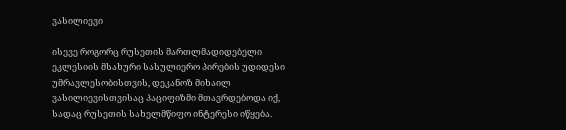ვასილიევი

ისევე როგორც რუსეთის მართლმადიდებელი ეკლესიის მსახური სასულიერო პირების უდიდესი უმრავლესობისთვის, დეკანოზ მიხაილ ვასილიევისთვისაც პაციფიზმი მთავრდებოდა იქ, სადაც რუსეთის სახელმწიფო ინტერესი იწყება.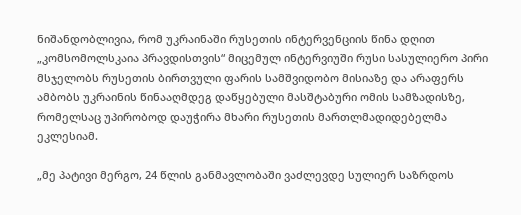ნიშანდობლივია, რომ უკრაინაში რუსეთის ინტერვენციის წინა დღით „კომსომოლსკაია პრავდისთვის“ მიცემულ ინტერვიუში რუსი სასულიერო პირი მსჯელობს რუსეთის ბირთვული ფარის სამშვიდობო მისიაზე და არაფერს ამბობს უკრაინის წინააღმდეგ დაწყებული მასშტაბური ომის სამზადისზე, რომელსაც უპირობოდ დაუჭირა მხარი რუსეთის მართლმადიდებელმა ეკლესიამ.

„მე პატივი მერგო, 24 წლის განმავლობაში ვაძლევდე სულიერ საზრდოს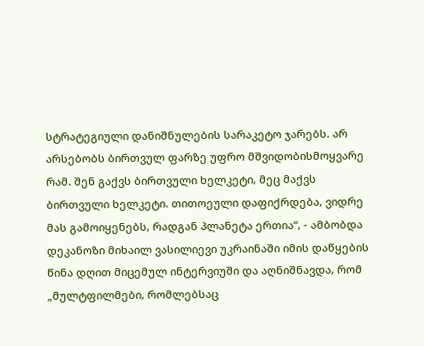სტრატეგიული დანიშნულების სარაკეტო ჯარებს. არ არსებობს ბირთვულ ფარზე უფრო მშვიდობისმოყვარე რამ. შენ გაქვს ბირთვული ხელკეტი, მეც მაქვს ბირთვული ხელკეტი. თითოეული დაფიქრდება, ვიდრე მას გამოიყენებს, რადგან პლანეტა ერთია“, - ამბობდა დეკანოზი მიხაილ ვასილიევი უკრაინაში იმის დაწყების წინა დღით მიცემულ ინტერვიუში და აღნიშნავდა, რომ „მულტფილმები, რომლებსაც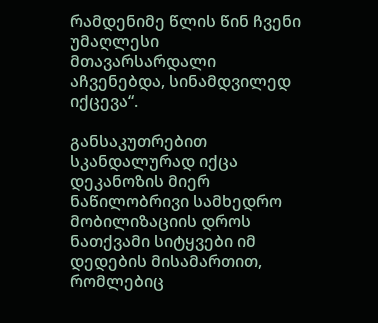რამდენიმე წლის წინ ჩვენი უმაღლესი მთავარსარდალი აჩვენებდა, სინამდვილედ იქცევა“.

განსაკუთრებით სკანდალურად იქცა დეკანოზის მიერ ნაწილობრივი სამხედრო მობილიზაციის დროს ნათქვამი სიტყვები იმ დედების მისამართით, რომლებიც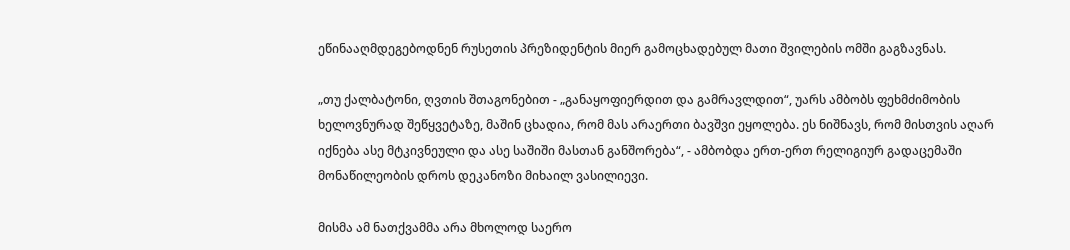ეწინააღმდეგებოდნენ რუსეთის პრეზიდენტის მიერ გამოცხადებულ მათი შვილების ომში გაგზავნას.

„თუ ქალბატონი, ღვთის შთაგონებით - „განაყოფიერდით და გამრავლდით“, უარს ამბობს ფეხმძიმობის ხელოვნურად შეწყვეტაზე, მაშინ ცხადია, რომ მას არაერთი ბავშვი ეყოლება. ეს ნიშნავს, რომ მისთვის აღარ იქნება ასე მტკივნეული და ასე საშიში მასთან განშორება“, - ამბობდა ერთ-ერთ რელიგიურ გადაცემაში მონაწილეობის დროს დეკანოზი მიხაილ ვასილიევი.

მისმა ამ ნათქვამმა არა მხოლოდ საერო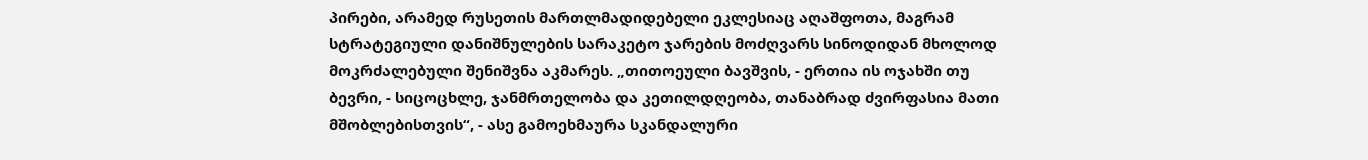პირები, არამედ რუსეთის მართლმადიდებელი ეკლესიაც აღაშფოთა, მაგრამ სტრატეგიული დანიშნულების სარაკეტო ჯარების მოძღვარს სინოდიდან მხოლოდ მოკრძალებული შენიშვნა აკმარეს. „თითოეული ბავშვის, - ერთია ის ოჯახში თუ ბევრი, - სიცოცხლე, ჯანმრთელობა და კეთილდღეობა, თანაბრად ძვირფასია მათი მშობლებისთვის“, - ასე გამოეხმაურა სკანდალური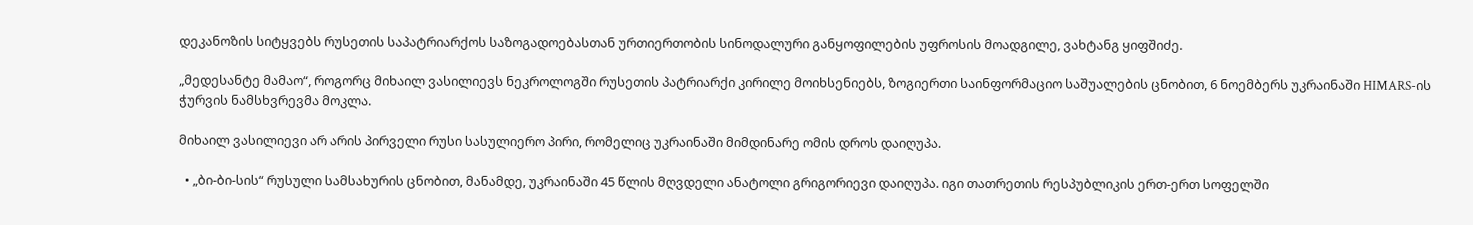დეკანოზის სიტყვებს რუსეთის საპატრიარქოს საზოგადოებასთან ურთიერთობის სინოდალური განყოფილების უფროსის მოადგილე, ვახტანგ ყიფშიძე.

„მედესანტე მამაო“, როგორც მიხაილ ვასილიევს ნეკროლოგში რუსეთის პატრიარქი კირილე მოიხსენიებს, ზოგიერთი საინფორმაციო საშუალების ცნობით, 6 ნოემბერს უკრაინაში HIMARS-ის ჭურვის ნამსხვრევმა მოკლა.

მიხაილ ვასილიევი არ არის პირველი რუსი სასულიერო პირი, რომელიც უკრაინაში მიმდინარე ომის დროს დაიღუპა.

  • „ბი-ბი-სის“ რუსული სამსახურის ცნობით, მანამდე, უკრაინაში 45 წლის მღვდელი ანატოლი გრიგორიევი დაიღუპა. იგი თათრეთის რესპუბლიკის ერთ-ერთ სოფელში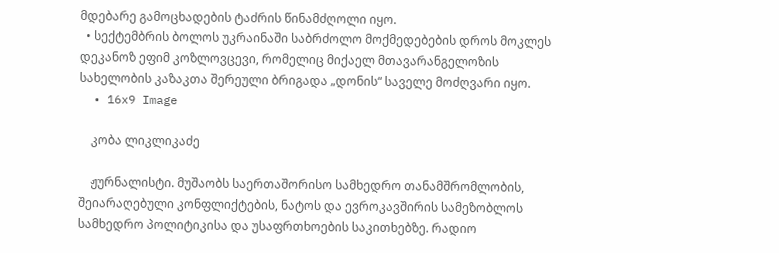მდებარე გამოცხადების ტაძრის წინამძღოლი იყო.
  • სექტემბრის ბოლოს უკრაინაში საბრძოლო მოქმედებების დროს მოკლეს დეკანოზ ეფიმ კოზლოვცევი, რომელიც მიქაელ მთავარანგელოზის სახელობის კაზაკთა შერეული ბრიგადა „დონის“ საველე მოძღვარი იყო.
  • 16x9 Image

    კობა ლიკლიკაძე

    ჟურნალისტი. მუშაობს საერთაშორისო სამხედრო თანამშრომლობის, შეიარაღებული კონფლიქტების, ნატოს და ევროკავშირის სამეზობლოს სამხედრო პოლიტიკისა და უსაფრთხოების საკითხებზე. რადიო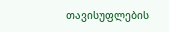თავისუფლების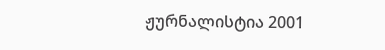ჟურნალისტია 2001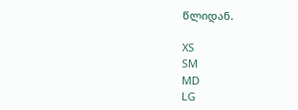წლიდან.

XS
SM
MD
LG